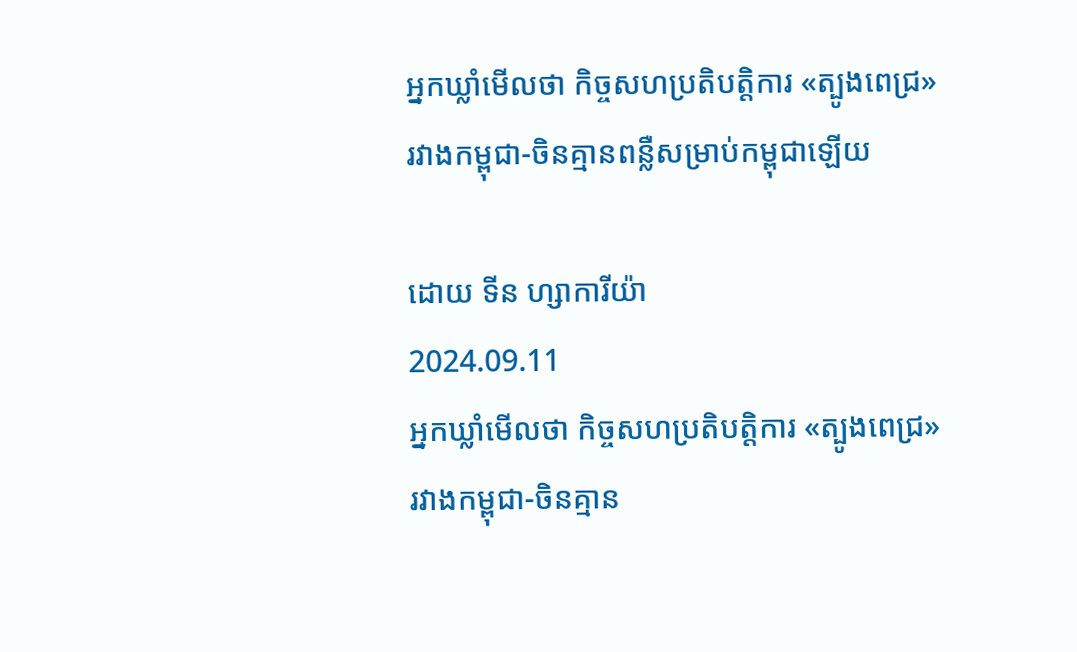អ្នកឃ្លាំមើលថា កិច្ចសហប្រតិបត្តិការ «ត្បូងពេជ្រ» រវាងកម្ពុជា-ចិនគ្មានពន្លឺសម្រាប់កម្ពុជាឡើយ

ដោយ ទីន ហ្សាការីយ៉ា
2024.09.11
អ្នកឃ្លាំមើលថា កិច្ចសហប្រតិបត្តិការ «ត្បូងពេជ្រ» រវាងកម្ពុជា-ចិនគ្មាន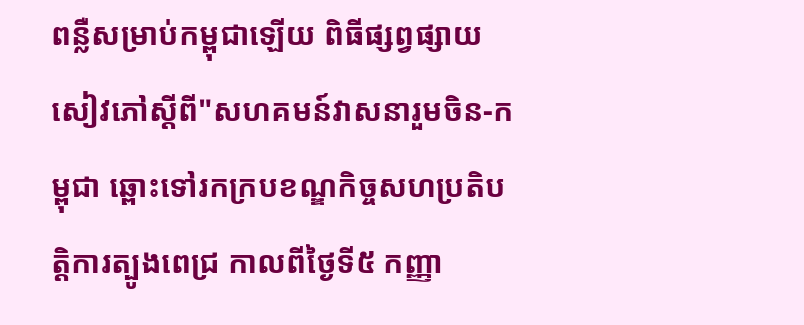ពន្លឺសម្រាប់កម្ពុជាឡើយ ពិធីផ្សព្វផ្សាយសៀវភៅស្តីពី"សហគមន៍វាសនារួមចិន-កម្ពុជា ឆ្ពោះទៅរកក្របខណ្ឌកិច្ចសហប្រតិបត្តិការត្បូងពេជ្រ កាលពីថ្ងៃទី៥ កញ្ញា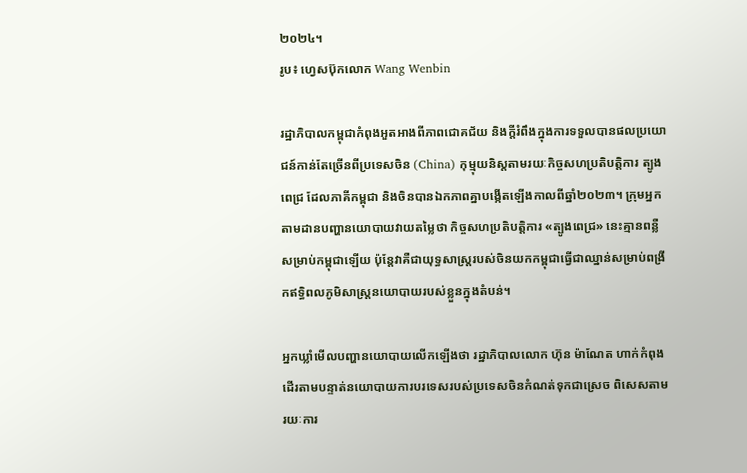២០២៤។
រូប៖ ហ្វេសប៊ុកលោក Wang Wenbin

រដ្ឋាភិបាលកម្ពុជាកំពុងអួតអាងពីភាពជោគជ័យ និងក្ដីរំពឹងក្នុងការទទួលបានផលប្រយោជន៍កាន់តែច្រើនពីប្រទេសចិន (China) កុម្មុយនិស្តតាមរយៈកិច្ចសហប្រតិបត្តិការ ត្បូងពេជ្រ ដែលភាគីកម្ពុជា និងចិនបានឯកភាពគ្នាបង្កើតឡើងកាលពីឆ្នាំ២០២៣។ ក្រុមអ្នកតាមដានបញ្ហានយោបាយវាយតម្លៃថា កិច្ចសហប្រតិបត្តិការ «ត្បូងពេជ្រ» នេះគ្មានពន្លឺសម្រាប់កម្ពុជាឡើយ ប៉ុន្តែវាគឺជាយុទ្ធសាស្ត្ររបស់ចិនយកកម្ពុជាធ្វើជាឈ្នាន់សម្រាប់ពង្រីកឥទ្ធិពលភូមិសាស្ត្រនយោបាយរបស់ខ្លួនក្នុងតំបន់។

អ្នកឃ្លាំមើលបញ្ហានយោបាយលើកឡើងថា រដ្ឋាភិបាលលោក ហ៊ុន ម៉ាណែត ហាក់កំពុងដើរតាមបន្ទាត់នយោបាយការបរទេសរបស់ប្រទេសចិនកំណត់ទុកជាស្រេច ពិសេសតាមរយៈការ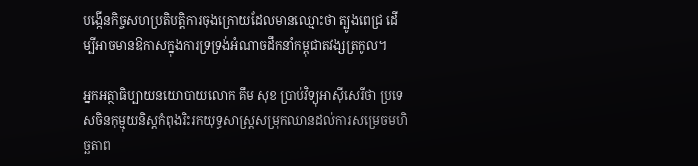បង្កើនកិច្ចសហប្រតិបត្តិការចុងក្រោយដែលមានឈ្មោះថា ត្បូងពេជ្រ ដើម្បីអាចមានឱកាសក្នុងការទ្រទ្រង់អំណាចដឹកនាំកម្ពុជាតវង្សត្រកូល។

អ្នកអត្ថាធិប្បាយនយោបាយលោក គឹម សុខ ប្រាប់វិទ្យុអាស៊ីសេរីថា ប្រទេសចិនកុម្មុយនិស្តកំពុងរិះរកយុទ្ធសាស្ត្រសម្រុកឈានដល់ការសម្រេចមហិច្ឆតាព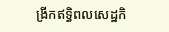ង្រីកឥទ្ធិពលសេដ្ឋកិ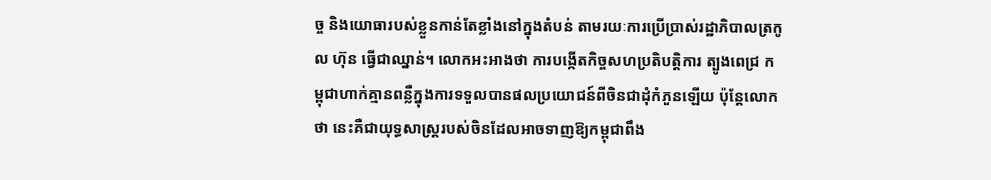ច្ច និងយោធារបស់ខ្លួនកាន់តែខ្លាំងនៅក្នុងតំបន់ តាមរយៈការប្រើប្រាស់រដ្ឋាភិបាលត្រកូល ហ៊ុន ធ្វើជាឈ្នាន់។ លោកអះអាងថា ការបង្កើតកិច្ចសហប្រតិបត្តិការ ត្បូងពេជ្រ កម្ពុជាហាក់គ្មានពន្លឺក្នុងការទទួលបានផលប្រយោជន៍ពីចិនជាដុំកំភួនឡើយ ប៉ុន្តែលោកថា នេះគឺជាយុទ្ធសាស្ត្ររបស់ចិនដែលអាចទាញឱ្យកម្ពុជាពឹង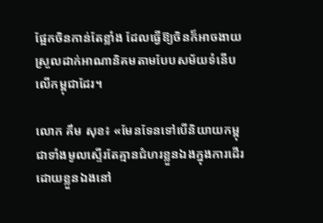ផ្អែកចិនកាន់តែខ្លាំង ដែលធ្វើឱ្យចិនក៏អាចងាយស្រួលដាក់អាណានិគមតាមបែបសម័យទំនើបលើកម្ពុជាដែរ។

លោក គឹម សុខ៖ «មែនទែនទៅបើនិយាយកម្ពុជាទាំងមូលស្ទើរតែគ្មានជំហរខ្លួនឯងក្នុងការដើរដោយខ្លួនឯងនៅ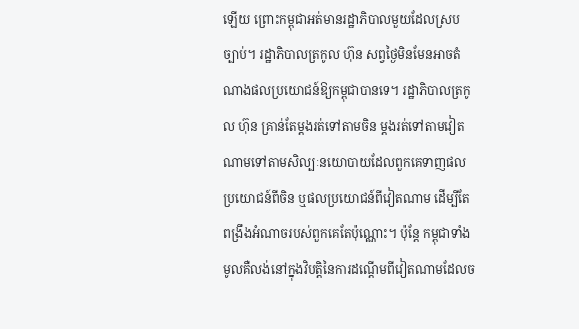ឡើយ ព្រោះកម្ពុជាអត់មានរដ្ឋាភិបាលមួយដែលស្របច្បាប់។ រដ្ឋាភិបាលត្រកូល ហ៊ុន សព្វថ្ងៃមិនមែនអាចតំណាងផលប្រយោជន៍ឱ្យកម្ពុជាបានទេ។ រដ្ឋាភិបាលត្រកូល ហ៊ុន គ្រាន់តែម្ដងរត់ទៅតាមចិន ម្ដងរត់ទៅតាមវៀតណាមទៅតាមសិល្បៈនយោបាយដែលពួកគេទាញផលប្រយោជន៍ពីចិន ឬផលប្រយោជន៍ពីវៀតណាម ដើម្បីតែពង្រឹងអំណាចរបស់ពួកគេតែប៉ុណ្ណោះ។ ប៉ុន្តែ កម្ពុជាទាំងមូលគឺលង់នៅក្នុងវិបត្តិនៃការដណ្ដើមពីវៀតណាមដែលច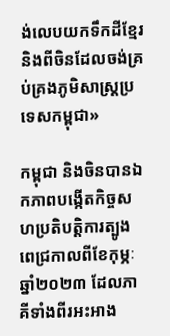ង់លេបយកទឹកដីខ្មែរ និងពីចិនដែលចង់គ្រប់គ្រងភូមិសាស្ត្រប្រទេសកម្ពុជា»

កម្ពុជា និងចិនបានឯកភាពបង្កើតកិច្ចសហប្រតិបត្តិការត្បូងពេជ្រកាលពីខែកុម្ភៈ ឆ្នាំ២០២៣ ដែលភាគីទាំងពីរអះអាង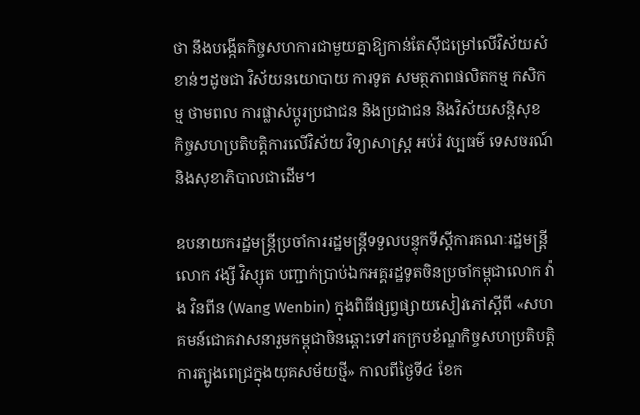ថា នឹងបង្កើតកិច្ចសហការជាមួយគ្នាឱ្យកាន់តែស៊ីជម្រៅលើវិស័យសំខាន់ៗដូចជា វិស័យនយោបាយ ការទូត សមត្ថភាពផលិតកម្ម កសិកម្ម ថាមពល ការផ្លាស់ប្ដូរប្រជាជន និងប្រជាជន និងវិស័យសន្តិសុខ កិច្ចសហប្រតិបត្តិការលើវិស័យ វិទ្យាសាស្ត្រ អប់រំ វប្បធម៌ ទេសចរណ៍ និងសុខាភិបាលជាដើម។

ឧបនាយករដ្ឋមន្ត្រីប្រចាំការរដ្ឋមន្ត្រីទទួលបន្ទុកទីស្ដីការគណៈរដ្ឋមន្ត្រី លោក វង្សី វិស្សុត បញ្ជាក់ប្រាប់ឯកអគ្គរដ្ឋទូតចិនប្រចាំកម្ពុជាលោក វ៉ាង វិនពីន (Wang Wenbin) ក្នុងពិធីផ្សព្វផ្សាយសៀវភៅស្ដីពី «សហគមន៍ជោគវាសនារួមកម្ពុជាចិនឆ្ពោះទៅរកក្របខ័ណ្ឌកិច្ចសហប្រតិបត្តិការត្បូងពេជ្រក្នុងយុគសម័យថ្មី» កាលពីថ្ងៃទី៤ ខែក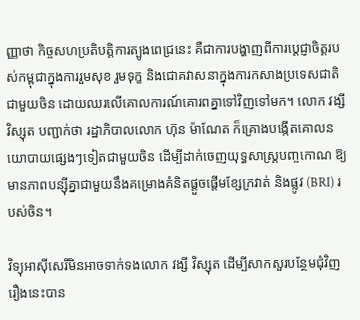ញ្ញាថា កិច្ចសហប្រតិបត្តិការត្បូងពេជ្រនេះ គឺជាការបង្ហាញពីការប្ដេជ្ញាចិត្តរបស់កម្ពុជាក្នុងការរួមសុខ រួមទុក្ខ និងជោគវាសនាក្នុងការកសាងប្រទេសជាតិជាមួយចិន ដោយឈរលើគោលការណ៍គោរពគ្នាទៅវិញទៅមក។ លោក វង្សី វិស្សុត បញ្ជាក់ថា រដ្ឋាភិបាលលោក ហ៊ុន ម៉ាណែត ក៏គ្រោងបង្កើតគោលនយោបាយផ្សេងៗទៀតជាមួយចិន ដើម្បីដាក់ចេញយុទ្ធសាស្ត្របញ្ចកោណ ឱ្យមានភាពបន្ស៊ីគ្នាជាមួយនឹងគម្រោងគំនិតផ្ដួចផ្ដើមខ្សែក្រវាត់ និងផ្លូវ (BRI) របស់ចិន។

វិទ្យុអាស៊ីសេរីមិនអាចទាក់ទងលោក វង្សី វិស្សុត ដើម្បីសាកសួរបន្ថែមជុំវិញរឿងនេះបាន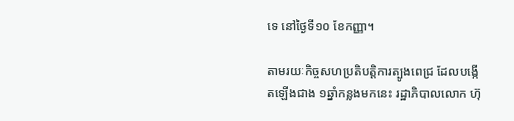ទេ នៅថ្ងៃទី១០ ខែកញ្ញា។

តាមរយៈកិច្ចសហប្រតិបត្តិការត្បូងពេជ្រ ដែលបង្កើតឡើងជាង ១ឆ្នាំកន្លងមកនេះ រដ្ឋាភិបាលលោក ហ៊ុ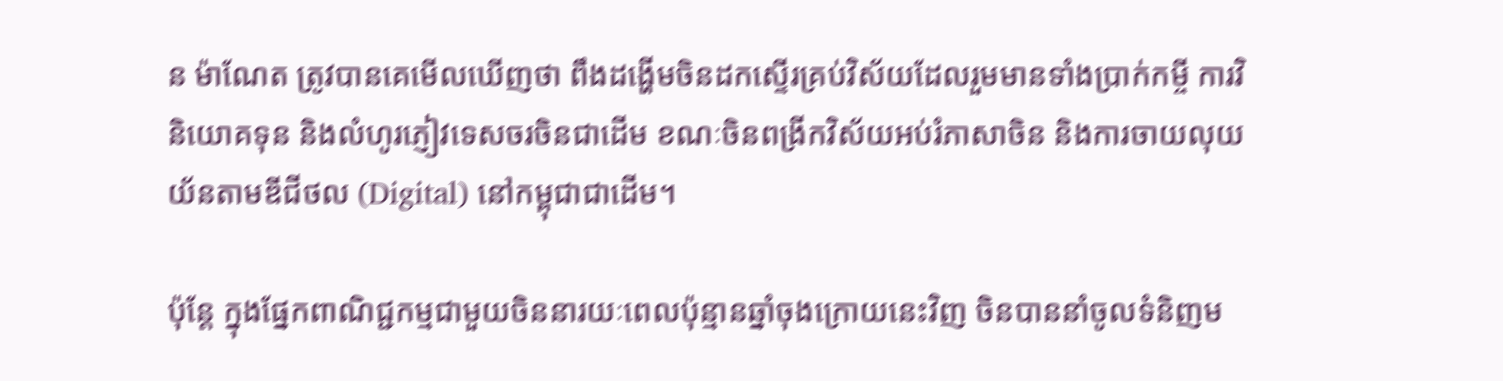ន ម៉ាណែត ត្រូវបានគេមើលឃើញថា ពឹងដង្ហើមចិនដកស្ទើរគ្រប់វិស័យដែលរួមមានទាំងប្រាក់កម្ចី ការវិនិយោគទុន និងលំហូរភ្ញៀវទេសចរចិនជាដើម ខណៈចិនពង្រីកវិស័យអប់រំភាសាចិន និងការចាយលុយយ័នតាមឌីជីថល (Digital) នៅកម្ពុជាជាដើម។

ប៉ុន្តែ ក្នុងផ្នែកពាណិជ្ជកម្មជាមួយចិននារយៈពេលប៉ុន្មានឆ្នាំចុងក្រោយនេះវិញ ចិនបាននាំចូលទំនិញម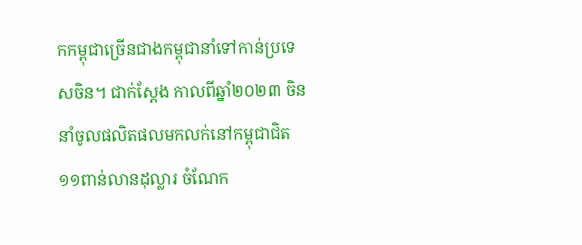កកម្ពុជាច្រើនជាងកម្ពុជានាំទៅកាន់ប្រទេសចិន។ ជាក់ស្ដែង កាលពីឆ្នាំ២០២៣ ចិននាំចូលផលិតផលមកលក់នៅកម្ពុជាជិត ១១ពាន់លានដុល្លារ ចំណែក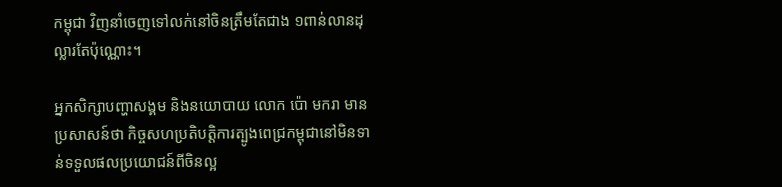កម្ពុជា វិញនាំចេញទៅលក់នៅចិនត្រឹមតែជាង ១ពាន់លានដុល្លារតែប៉ុណ្ណោះ។

អ្នកសិក្សាបញ្ហាសង្គម និងនយោបាយ លោក ប៉ោ មករា មានប្រសាសន៍ថា កិច្ចសហប្រតិបត្តិការត្បូងពេជ្រកម្ពុជានៅមិនទាន់ទទួលផលប្រយោជន៍ពីចិនល្អ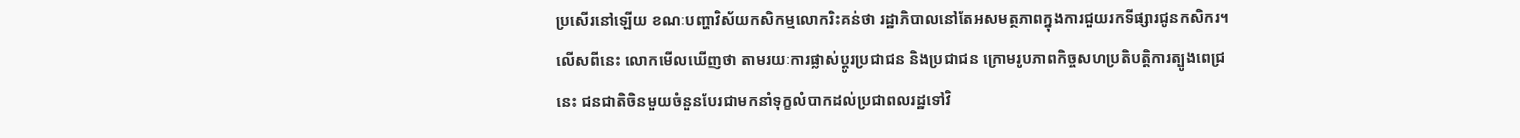ប្រសើរនៅឡើយ ខណៈបញ្ហាវិស័យកសិកម្មលោករិះគន់ថា រដ្ឋាភិបាលនៅតែអសមត្ថភាពក្នុងការជួយរកទីផ្សារជូនកសិករ។ លើសពីនេះ លោកមើលឃើញថា តាមរយៈការផ្លាស់ប្ដូរប្រជាជន និងប្រជាជន ក្រោមរូបភាពកិច្ចសហប្រតិបត្តិការត្បូងពេជ្រនេះ ជនជាតិចិនមួយចំនួនបែរជាមកនាំទុក្ខលំបាកដល់ប្រជាពលរដ្ឋទៅវិ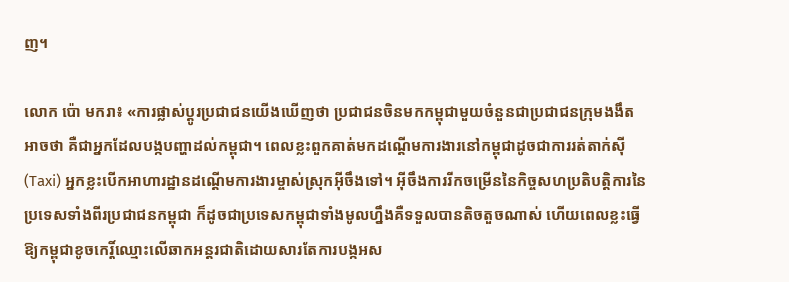ញ។

លោក ប៉ោ មករា៖ «ការផ្លាស់ប្ដូរប្រជាជនយើងឃើញថា ប្រជាជនចិនមកកម្ពុជាមួយចំនួនជាប្រជាជនក្រុមងងឹតអាចថា គឺជាអ្នកដែលបង្កបញ្ហាដល់កម្ពុជា។ ពេលខ្លះពួកគាត់មកដណ្ដើមការងារនៅកម្ពុជាដូចជាការរត់តាក់ស៊ី (Taxi) អ្នកខ្លះបើកអាហារដ្ឋានដណ្ដើមការងារម្ចាស់ស្រុកអ៊ីចឹងទៅ។ អ៊ីចឹងការរីកចម្រើននៃកិច្ចសហប្រតិបត្តិការនៃប្រទេសទាំងពីរប្រជាជនកម្ពុជា ក៏ដូចជាប្រទេសកម្ពុជាទាំងមូលហ្នឹងគឺទទួលបានតិចតួចណាស់ ហើយពេលខ្លះធ្វើឱ្យកម្ពុជាខូចកេរ្តិ៍ឈ្មោះលើឆាកអន្តរជាតិដោយសារតែការបង្កអស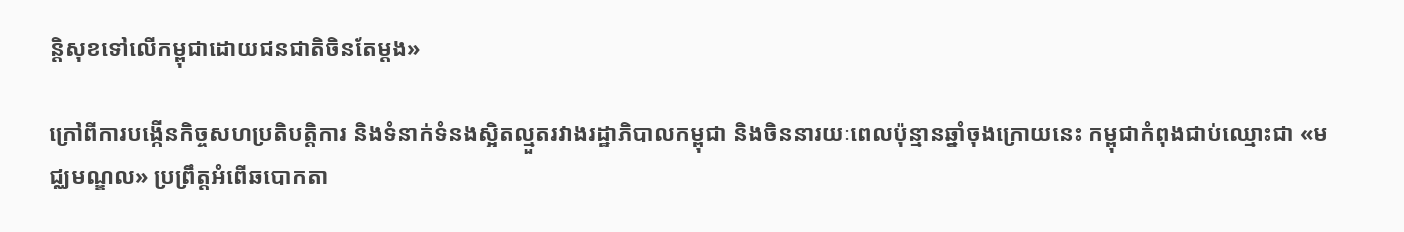ន្តិសុខទៅលើកម្ពុជាដោយជនជាតិចិនតែម្ដង»

ក្រៅពីការបង្កើនកិច្ចសហប្រតិបត្តិការ និងទំនាក់ទំនងស្អិតល្មួតរវាងរដ្ឋាភិបាលកម្ពុជា និងចិននារយៈពេលប៉ុន្មានឆ្នាំចុងក្រោយនេះ កម្ពុជាកំពុងជាប់ឈ្មោះជា «មជ្ឈមណ្ឌល» ប្រព្រឹត្តអំពើឆបោកតា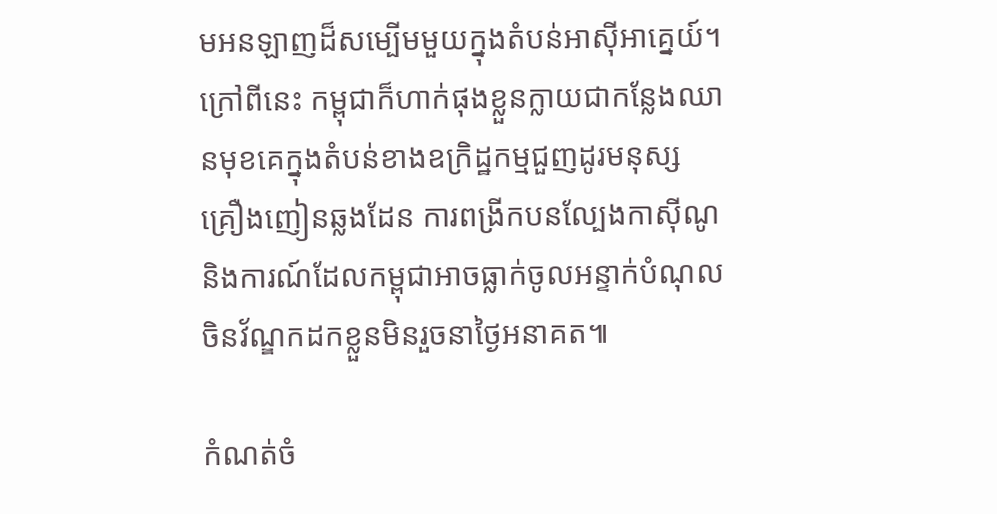មអនឡាញដ៏សម្បើមមួយក្នុងតំបន់អាស៊ីអាគ្នេយ៍។ ក្រៅពីនេះ កម្ពុជាក៏ហាក់ផុងខ្លួនក្លាយជាកន្លែងឈានមុខគេក្នុងតំបន់ខាងឧក្រិដ្ឋកម្មជួញដូរមនុស្ស គ្រឿងញៀនឆ្លងដែន ការពង្រីកបនល្បែងកាស៊ីណូ និងការណ៍ដែលកម្ពុជាអាចធ្លាក់ចូលអន្ទាក់បំណុលចិនវ័ណ្ឌកដកខ្លួនមិនរួចនាថ្ងៃអនាគត៕

កំណត់ចំ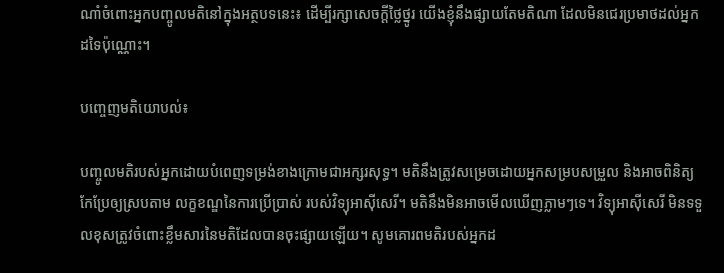ណាំចំពោះអ្នកបញ្ចូលមតិនៅក្នុងអត្ថបទនេះ៖ ដើម្បីរក្សាសេចក្ដីថ្លៃថ្នូរ យើងខ្ញុំនឹងផ្សាយតែមតិណា ដែលមិនជេរប្រមាថដល់អ្នកដទៃប៉ុណ្ណោះ។

បញ្ចេញមតិយោបល់៖

បញ្ចូលមតិរបស់អ្នកដោយបំពេញទម្រង់ខាងក្រោមជាអក្សរសុទ្ធ។ មតិនឹងត្រូវសម្រេចដោយអ្នកសម្របសម្រួល និងអាចពិនិត្យកែប្រែឲ្យស្របតាម លក្ខខណ្ឌនៃការប្រើប្រាស់ របស់វិទ្យុអាស៊ីសេរី។ មតិនឹងមិនអាចមើលឃើញភ្លាមៗទេ។ វិទ្យុអាស៊ីសេរី មិនទទួលខុសត្រូវចំពោះខ្លឹមសារនៃមតិដែលបានចុះផ្សាយឡើយ។ សូមគោរពមតិរបស់អ្នកដ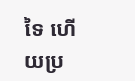ទៃ ហើយប្រ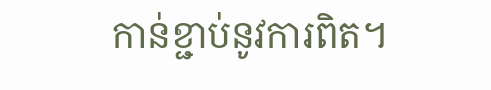កាន់ខ្ជាប់នូវការពិត។